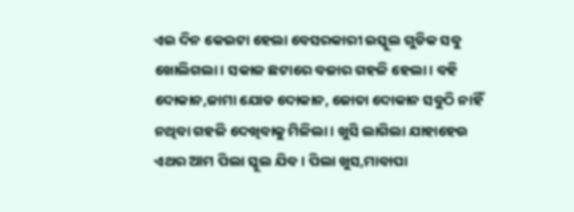ଏଇ ଦିନ କେଇଟା ହେଲା ବେସରକାରୀ ଇସ୍କୁଲ ଗୁଡିକ ସବୁ ଖୋଲିଗଲା। ସକାଳ ଛଟାରେ ବଜାର ଗହଳି ହେଲା। ବହି ଦୋକାନ,ଜାମା ଯୋଡ ଦୋକାନ, ଜୋତା ଦୋକାନ ସବୁଠି ନାହିଁ ନଥିବା ଗହଳି ଦେଖିବାକୁ ମିଳିଲା। ଖୁସି ଲାଗିଲା ଯାହାହେଉ ଏଥର ଆମ ପିଲା ସ୍କୁଲ ଯିବ। ପିଲା ଖୁସ,ମାବାପା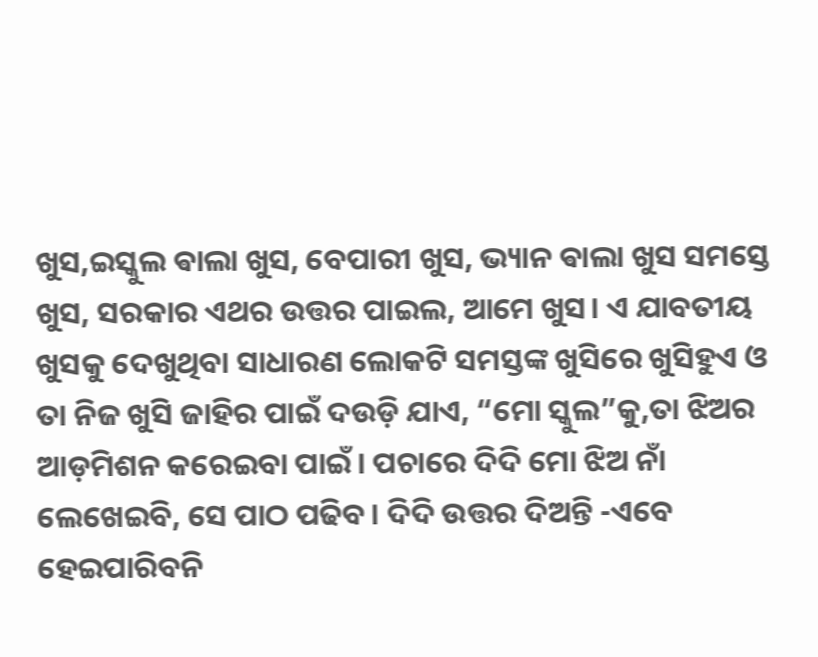ଖୁସ,ଇସ୍କୁଲ ଵାଲା ଖୁସ, ବେପାରୀ ଖୁସ, ଭ୍ୟାନ ଵାଲା ଖୁସ ସମସ୍ତେ ଖୁସ, ସରକାର ଏଥର ଉତ୍ତର ପାଇଲ, ଆମେ ଖୁସ। ଏ ଯାବତୀୟ ଖୁସକୁ ଦେଖୁଥିବା ସାଧାରଣ ଲୋକଟି ସମସ୍ତଙ୍କ ଖୁସିରେ ଖୁସିହୁଏ ଓ ତା ନିଜ ଖୁସି ଜାହିର ପାଇଁ ଦଉଡ଼ି ଯାଏ, “ମୋ ସ୍କୁଲ”କୁ,ତା ଝିଅର ଆଡ଼ମିଶନ କରେଇବା ପାଇଁ। ପଚାରେ ଦିଦି ମୋ ଝିଅ ନାଁ ଲେଖେଇବି, ସେ ପାଠ ପଢିବ। ଦିଦି ଉତ୍ତର ଦିଅନ୍ତି -ଏବେ ହେଇପାରିବନି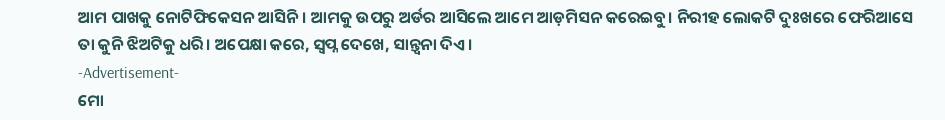ଆମ ପାଖକୁ ନୋଟିଫିକେସନ ଆସିନି। ଆମକୁ ଉପରୁ ଅର୍ଡର ଆସିଲେ ଆମେ ଆଡ଼ମିସନ କରେଇବୁ। ନିରୀହ ଲୋକଟି ଦୁଃଖରେ ଫେରିଆସେ ତା କୁନି ଝିଅଟିକୁ ଧରି। ଅପେକ୍ଷା କରେ, ସ୍ୱପ୍ନ ଦେଖେ, ସାନ୍ତ୍ୱନା ଦିଏ।
-Advertisement-
ମୋ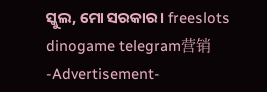ସ୍କୁଲ, ମୋ ସରକାର। freeslots dinogame telegram营销
-Advertisement-